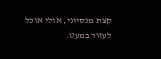קצת מנסיוני, אולי אוכל לעזור במעט.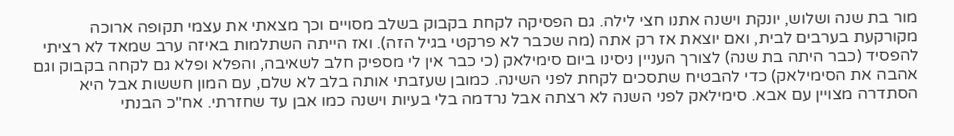מור בת שנה ושלוש, יונקת וישנה אתנו חצי לילה. גם הפסיקה לקחת בקבוק בשלב מסויים וכך מצאתי את עצמי תקופה ארוכה מקורקעת בערבים לבית, ואם יוצאת אז רק אתה (מה שכבר לא פרקטי בגיל הזה). ואז הייתה השתלמות באיזה ערב שמאד לא רציתי להפסיד (כבר היתה בת שנה) לצורך העניין ניסינו ביום סימילאק (כי כבר אין לי מספיק חלב לשאיבה, והפלא ופלא גם לקחה בקבוק וגם אהבה את הסימילאק) כדי להבטיח שתסכים לקחת לפני השינה. כמובן שעזבתי אותה בלב לא שלם, עם המון חששות אבל היא הסתדרה מצויין עם אבא. סימילאק לפני השנה לא רצתה אבל נרדמה בלי בעיות וישנה כמו אבן עד שחזרתי. אח"כ הבנתי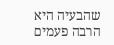שהבעיה היא הרבה פעמים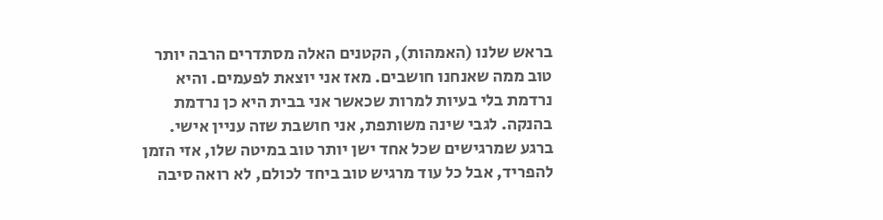בראש שלנו (האמהות), הקטנים האלה מסתדרים הרבה יותר טוב ממה שאנחנו חושבים. מאז אני יוצאת לפעמים. והיא נרדמת בלי בעיות למרות שכאשר אני בבית היא כן נרדמת בהנקה. לגבי שינה משותפת, אני חושבת שזה עניין אישי. ברגע שמרגישים שכל אחד ישן יותר טוב במיטה שלו, אזי הזמן להפריד, אבל כל עוד מרגיש טוב ביחד לכולם, לא רואה סיבה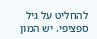להחליט על גיל ספציפי. יש המון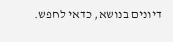דיונים בנושא, כדאי לחפש.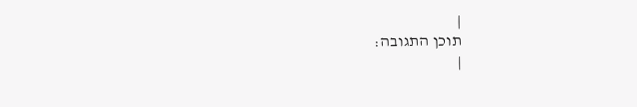|
תוכן התגובה:
|